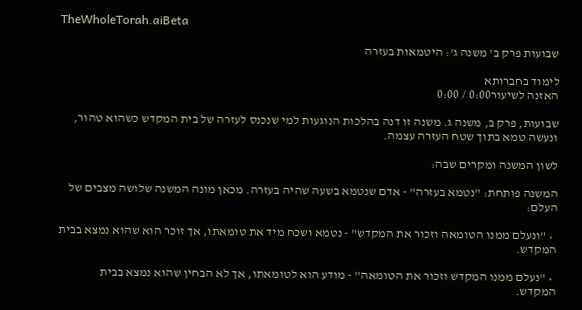TheWholeTorah.aiBeta

שבועות פרק ב' משנה ג': היטמאות בעזרה

לימוד בחברותא
האזנה לשיעור0:00 / 0:00

שבועות, פרק ב, משנה ג. משנה זו דנה בהלכות הנוגעות למי שנכנס לעזרה של בית המקדש כשהוא טהור, ונעשה טמא בתוך שטח העזרה עצמה.

לשון המשנה ומקרים שבה:

המשנה פותחת: "נטמא בעזרה" - אדם שנטמא בשעה שהיה בעזרה. מכאן מונה המשנה שלושה מצבים של העלם:

  • "ונעלם ממנו הטומאה וזכור את המקדש" - נטמא ושכח מיד את טומאתו, אך זוכר הוא שהוא נמצא בבית המקדש.

  • "נעלם ממנו המקדש וזכור את הטומאה" - מודע הוא לטומאתו, אך לא הבחין שהוא נמצא בבית המקדש.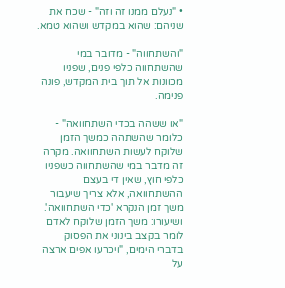• "נעלם ממנו זה וזה" - שכח את שניהם: שהוא במקדש ושהוא טמא.

"והשתחווה" - מדובר במי שהשתחווה כלפי פנים, שפניו מכוונות אל תוך בית המקדש, פונה פנימה.

"או ששהה בכדי השתחוואה" - כלומר שהשתהה כמשך הזמן שלוקח לעשות השתחוואה. מקרה זה מדבר במי שהשתחווה כשפניו כלפי חוץ, שאין די בעצם ההשתחוואה, אלא צריך שיעבור משך זמן הנקרא 'כדי השתחוואה'. ושיעורו: משך הזמן שלוקח לאדם לומר בקצב בינוני את הפסוק בדברי הימים, "ויכרעו אפים ארצה על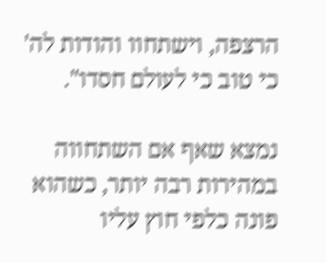הרצפה, וישתחוו והודות לה' כי טוב כי לעולם חסדו".

נמצא שאף אם השתחווה במהירות רבה יותר, כשהוא פונה כלפי חוץ עליו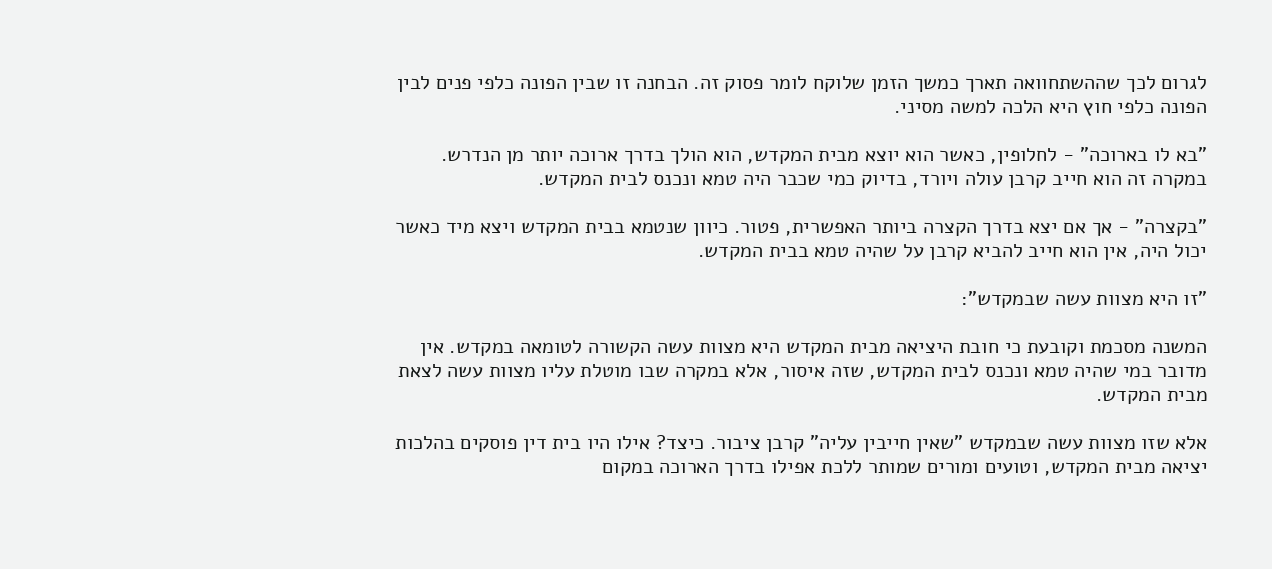לגרום לכך שההשתחוואה תארך כמשך הזמן שלוקח לומר פסוק זה. הבחנה זו שבין הפונה כלפי פנים לבין הפונה כלפי חוץ היא הלכה למשה מסיני.

"בא לו בארוכה" - לחלופין, כאשר הוא יוצא מבית המקדש, הוא הולך בדרך ארוכה יותר מן הנדרש. במקרה זה הוא חייב קרבן עולה ויורד, בדיוק כמי שכבר היה טמא ונכנס לבית המקדש.

"בקצרה" - אך אם יצא בדרך הקצרה ביותר האפשרית, פטור. כיוון שנטמא בבית המקדש ויצא מיד כאשר יכול היה, אין הוא חייב להביא קרבן על שהיה טמא בבית המקדש.

"זו היא מצוות עשה שבמקדש":

המשנה מסכמת וקובעת כי חובת היציאה מבית המקדש היא מצוות עשה הקשורה לטומאה במקדש. אין מדובר במי שהיה טמא ונכנס לבית המקדש, שזה איסור, אלא במקרה שבו מוטלת עליו מצוות עשה לצאת מבית המקדש.

אלא שזו מצוות עשה שבמקדש "שאין חייבין עליה" קרבן ציבור. כיצד? אילו היו בית דין פוסקים בהלכות יציאה מבית המקדש, וטועים ומורים שמותר ללכת אפילו בדרך הארוכה במקום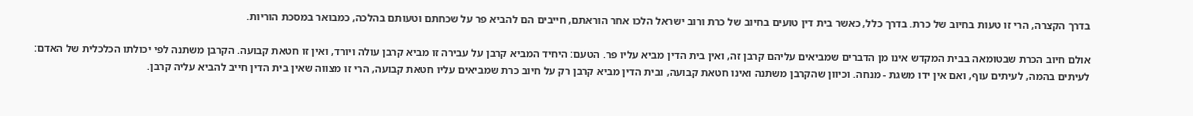בדרך הקצרה, הרי זו טעות בחיוב של כרת. בדרך כלל, כאשר בית דין טועים בחיוב של כרת ורוב ישראל הלכו אחר הוראתם, חייבים הם להביא פר על שכחתם וטעותם בהלכה, כמבואר במסכת הוריות.

אולם חיוב הכרת שבטומאה בבית המקדש אינו מן הדברים שמביאים עליהם קרבן זה, ואין בית הדין מביא עליו פר. הטעם: היחיד המביא קרבן על עבירה זו מביא קרבן עולה ויורד, ואין זו חטאת קבועה. הקרבן משתנה לפי יכולתו הכלכלית של האדם: לעיתים בהמה, לעיתים עוף, ואם אין ידו משגת - מנחה. וכיוון שהקרבן משתנה ואינו חטאת קבועה, ובית הדין מביא קרבן רק על חיוב כרת שמביאים עליו חטאת קבועה, הרי זו מצווה שאין בית הדין חייב להביא עליה קרבן.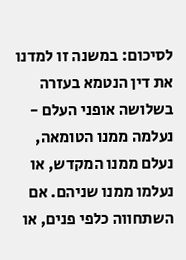לסיכום: במשנה זו למדנו את דין הנטמא בעזרה בשלושה אופני העלם - נעלמה ממנו הטומאה, נעלם ממנו המקדש, או נעלמו ממנו שניהם. אם השתחווה כלפי פנים, או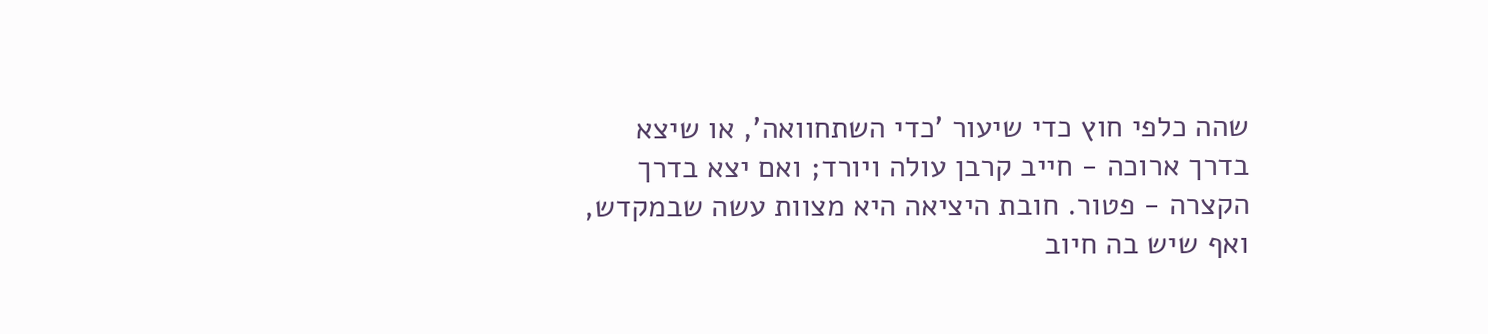שהה כלפי חוץ כדי שיעור 'כדי השתחוואה', או שיצא בדרך ארוכה - חייב קרבן עולה ויורד; ואם יצא בדרך הקצרה - פטור. חובת היציאה היא מצוות עשה שבמקדש, ואף שיש בה חיוב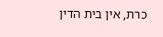כרת, אין בית הדין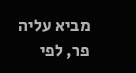מביא עליה פר, לפי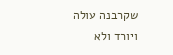שקרבנה עולה ויורד ולא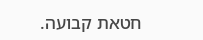חטאת קבועה.